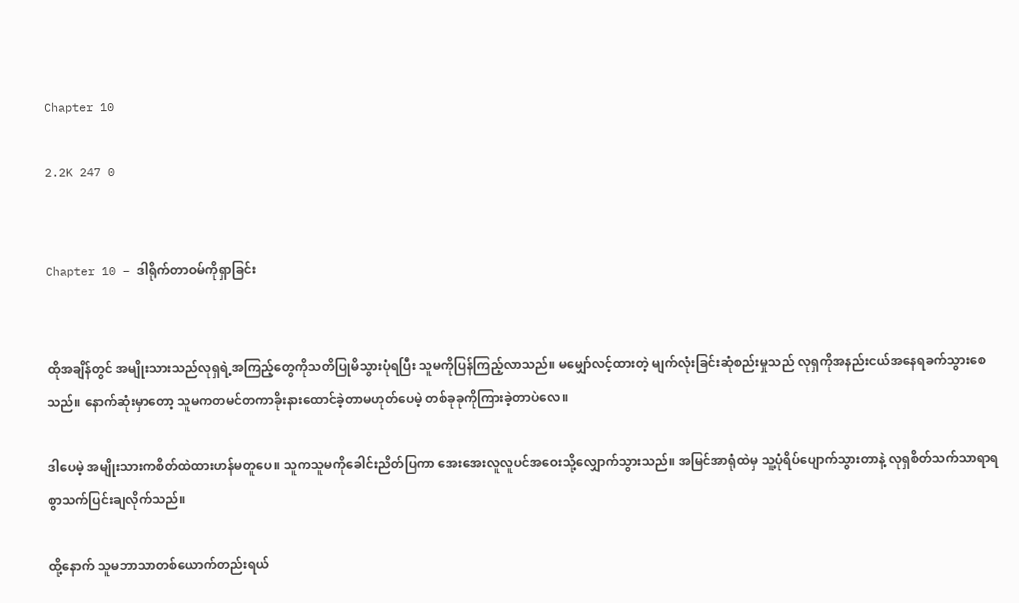Chapter 10

2.2K 247 0


Chapter 10 – ဒါရိုက်တာဝမ်ကိုရှာခြင်း


ထိုအချိန်တွင် အမျိုးသားသည်လုရှရဲ့အကြည့်တွေကိုသတိပြုမိသွားပုံရပြီး သူမကိုပြန်ကြည့်လာသည်။ မမျှော်လင့်ထားတဲ့ မျက်လုံးခြင်းဆုံစည်းမှုသည် လုရှကိုအနည်းငယ်အနေရခက်သွားစေသည်။ နောက်ဆုံးမှာတော့ သူမကတမင်တကာခိုးနားထောင်ခဲ့တာမဟုတ်ပေမဲ့ တစ်ခုခုကိုကြားခဲ့တာပဲလေ။

ဒါပေမဲ့ အမျိုးသားက‌စိတ်ထဲထားဟန်မတူပေ။ သူကသူမကိုခေါင်းညိတ်ပြကာ အေးအေးလူလူပင်အဝေးသို့လျှောက်သွားသည်။ အမြင်အာရုံထဲမှ သူ့ပုံရိပ်ပျောက်သွားတာနဲ့ လုရှစိတ်သက်သာရာရစွာသက်ပြင်းချလိုက်သည်။

ထို့နောက် သူမဘာသာတစ်ယောက်တည်းရယ်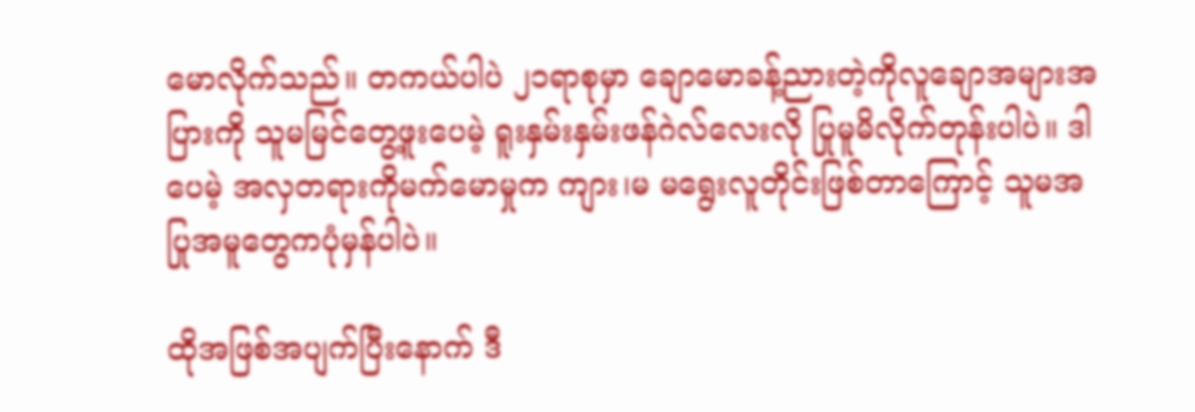မောလိုက်သည်။ တကယ်ပါပဲ ၂၁ရာစုမှာ ချောမောခန့်ညားတဲ့ကိုလူချောအများအပြားကို သူမမြင်တွေ့ဖူးပေမဲ့ ရူးနှမ်းနှမ်းဖန်ဂဲလ်လေးလို ပြုမူမိလိုက်တုန်းပါပဲ။ ဒါပေမဲ့ အလှတရားကိုမက်မောမှုက ကျား၊မ မရွေးလူတိုင်းဖြစ်တာကြောင့် သူမအပြုအမူတွေကပုံမှန်ပါပဲ။

ထိုအဖြစ်အပျက်ပြီးနောက် ဒီ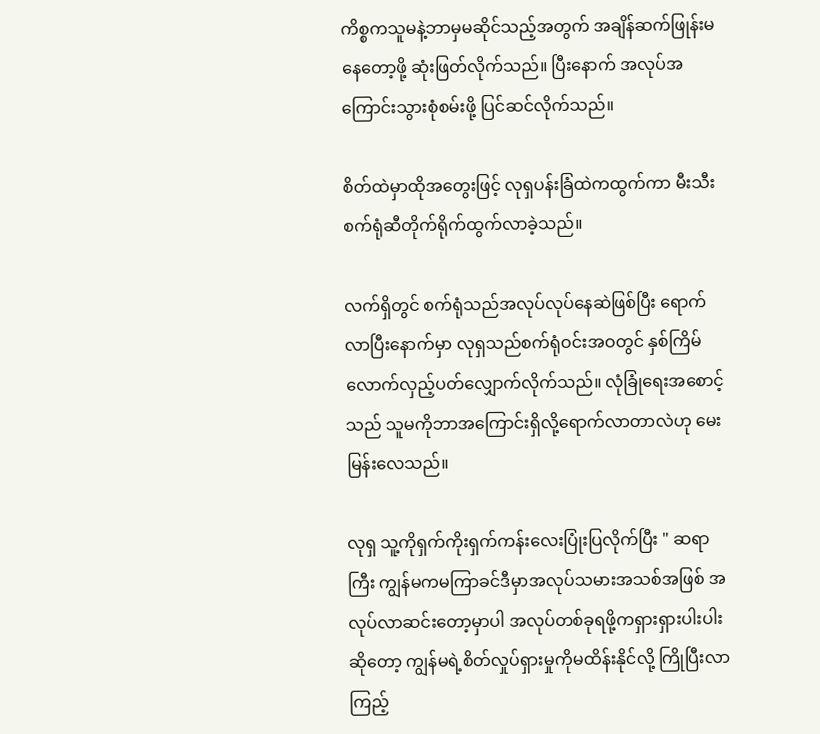ကိစ္စကသူမနဲ့ဘာမှမဆိုင်သည့်အတွက် အချိန်ဆက်ဖြုန်းမနေတော့ဖို့ ဆုံးဖြတ်လိုက်သည်။ ပြီးနောက် အလုပ်အကြောင်းသွားစုံစမ်းဖို့ ပြင်ဆင်လိုက်သည်။

စိတ်ထဲမှာထိုအတွေးဖြင့် လုရှပန်းခြံထဲကထွက်ကာ မီးသီးစက်ရုံဆီတိုက်ရိုက်ထွက်လာခဲ့သည်။

လက်ရှိတွင် စက်ရုံသည်အလုပ်လုပ်နေဆဲဖြစ်ပြီး ရောက်လာပြီးနောက်မှာ လုရှသည်စက်ရုံဝင်းအဝတွင် နှစ်ကြိမ်လောက်လှည့်ပတ်လျှောက်လိုက်သည်။ လုံခြုံရေးအစောင့်သည် သူမကိုဘာအကြောင်းရှိလို့ရောက်လာတာလဲဟု မေးမြန်းလေသည်။

လုရှ သူ့ကိုရှက်ကိုးရှက်ကန်းလေးပြုံးပြလိုက်ပြီး " ဆရာကြီး ကျွန်မကမကြာခင်ဒီမှာအလုပ်သမားအသစ်အဖြစ် အလုပ်လာဆင်းတော့မှာပါ အလုပ်တစ်ခုရဖို့ကရှားရှားပါးပါးဆိုတော့ ကျွန်မရဲ့စိတ်လှုပ်ရှားမှုကိုမထိန်းနိုင်လို့ ကြိုပြီးလာကြည့်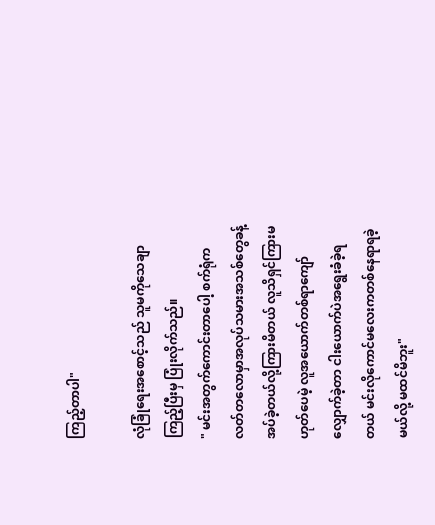ကြည့်တာပါ"

လုံခြုံရေးအစောင့်သည် သူမကိုသေချာကြည့်ပြီးမှ ပြုံးလိုက်သည်။
" မင်းအတွက်ကောင်းတာပေါ့ စက်ရုံကလတ်တလောမှာအလုပ်သမားအသစ်တွေခန့်အပ်ခဲ့တယ်လို့ကြားမိတယ် လူသိရှင်ကြားမဟုတ်ပေမဲ့ လူအယောက်တစ်ရာကျော်လျှောက်ခဲ့တာ ငါးယောက်ပဲ‌အရွေးခံခဲ့ရတယ် မင်းလိုကောင်မလေးကတစ်နေရာရခဲ့မယ်လို့ မထင်မိဘူး"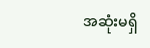အဆုံးမရှိ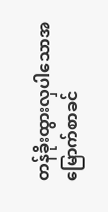တန်ခိုးထွားလှပါသောအမြောက်စာခင်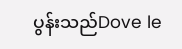ပွန်းသည်Dove le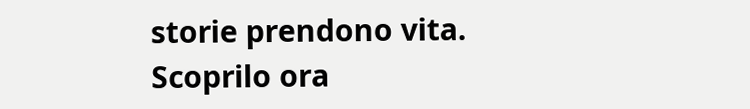storie prendono vita. Scoprilo ora